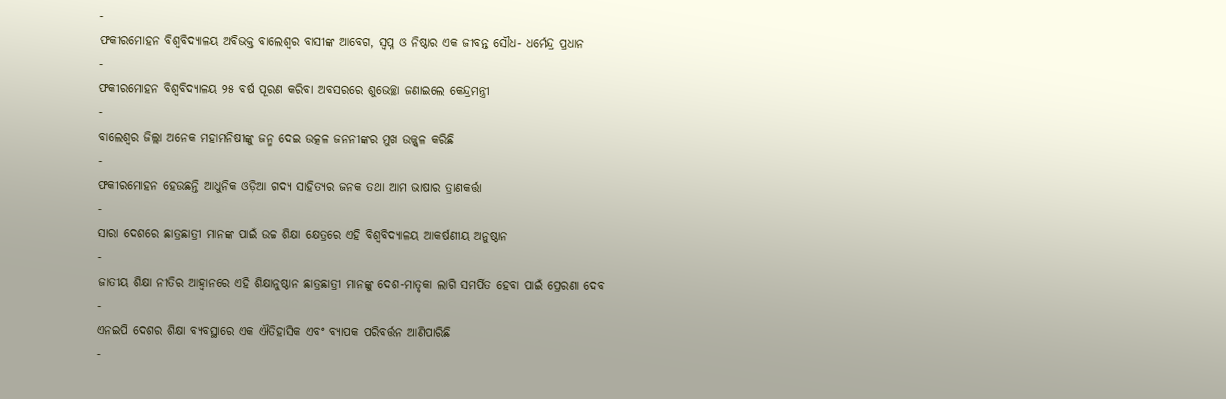-
ଫକୀରମୋହନ ବିଶ୍ଵବିଦ୍ୟାଳୟ ଅବିଭକ୍ତ ବାଲେଶ୍ୱର ବାସୀଙ୍କ ଆବେଗ, ସ୍ଵପ୍ନ ଓ ନିଷ୍ଠାର ଏକ ଜୀବନ୍ତ ସୌଧ- ଧର୍ମେନ୍ଦ୍ର ପ୍ରଧାନ
-
ଫକୀରମୋହନ ବିଶ୍ଵବିଦ୍ୟାଳୟ ୨୫ ବର୍ଷ ପୂରଣ କରିବା ଅବସରରେ ଶୁଭେଚ୍ଛା ଜଣାଇଲେ କେନ୍ଦ୍ରମନ୍ତ୍ରୀ
-
ବାଲେଶ୍ୱର ଜିଲ୍ଲା ଅନେକ ମହାମନିଷୀଙ୍କୁ ଜନ୍ମ ଦେଇ ଉତ୍କଳ ଜନନୀଙ୍କର ମୁଖ ଉଜ୍ଜ୍ୱଳ କରିଛି
-
ଫକୀରମୋହନ ହେଉଛନ୍ତି ଆଧୁନିକ ଓଡ଼ିଆ ଗଦ୍ୟ ସାହିତ୍ୟର ଜନକ ତଥା ଆମ ଭାଷାର ତ୍ରାଣକର୍ତ୍ତା
-
ସାରା ଦେଶରେ ଛାତ୍ରଛାତ୍ରୀ ମାନଙ୍କ ପାଇଁ ଉଚ୍ଚ ଶିକ୍ଷା କ୍ଷେତ୍ରରେ ଏହି ବିଶ୍ୱବିଦ୍ୟାଳୟ ଆକର୍ଷଣୀୟ ଅନୁଷ୍ଠାନ
-
ଜାତୀୟ ଶିକ୍ଷା ନୀତିର ଆହ୍ଵାନରେ ଏହି ଶିକ୍ଷାନୁଷ୍ଠାନ ଛାତ୍ରଛାତ୍ରୀ ମାନଙ୍କୁ ଦେଶ-ମାତୃକା ଲାଗି ସମର୍ପିତ ହେବା ପାଇଁ ପ୍ରେରଣା ଦେବ
-
ଏନଇପି ଦେଶର ଶିକ୍ଷା ବ୍ୟବସ୍ଥାରେ ଏକ ଐତିହାସିକ ଏବଂ ବ୍ୟାପକ ପରିବର୍ତ୍ତନ ଆଣିପାରିଛି
-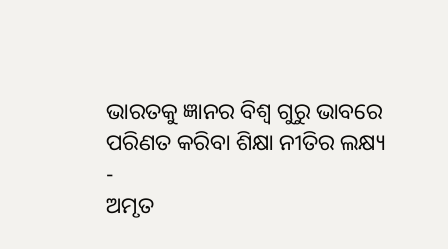ଭାରତକୁ ଜ୍ଞାନର ବିଶ୍ୱ ଗୁରୁ ଭାବରେ ପରିଣତ କରିବା ଶିକ୍ଷା ନୀତିର ଲକ୍ଷ୍ୟ
-
ଅମୃତ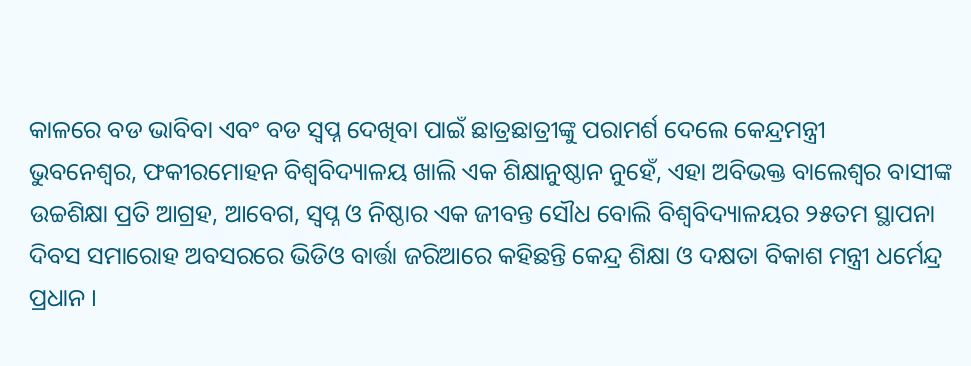କାଳରେ ବଡ ଭାବିବା ଏବଂ ବଡ ସ୍ୱପ୍ନ ଦେଖିବା ପାଇଁ ଛାତ୍ରଛାତ୍ରୀଙ୍କୁ ପରାମର୍ଶ ଦେଲେ କେନ୍ଦ୍ରମନ୍ତ୍ରୀ
ଭୁବନେଶ୍ୱର, ଫକୀରମୋହନ ବିଶ୍ଵବିଦ୍ୟାଳୟ ଖାଲି ଏକ ଶିକ୍ଷାନୁଷ୍ଠାନ ନୁହେଁ, ଏହା ଅବିଭକ୍ତ ବାଲେଶ୍ୱର ବାସୀଙ୍କ ଉଚ୍ଚଶିକ୍ଷା ପ୍ରତି ଆଗ୍ରହ, ଆବେଗ, ସ୍ଵପ୍ନ ଓ ନିଷ୍ଠାର ଏକ ଜୀବନ୍ତ ସୌଧ ବୋଲି ବିଶ୍ୱବିଦ୍ୟାଳୟର ୨୫ତମ ସ୍ଥାପନା ଦିବସ ସମାରୋହ ଅବସରରେ ଭିଡିଓ ବାର୍ତ୍ତା ଜରିଆରେ କହିଛନ୍ତି କେନ୍ଦ୍ର ଶିକ୍ଷା ଓ ଦକ୍ଷତା ବିକାଶ ମନ୍ତ୍ରୀ ଧର୍ମେନ୍ଦ୍ର ପ୍ରଧାନ ।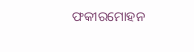ଫକୀରମୋହନ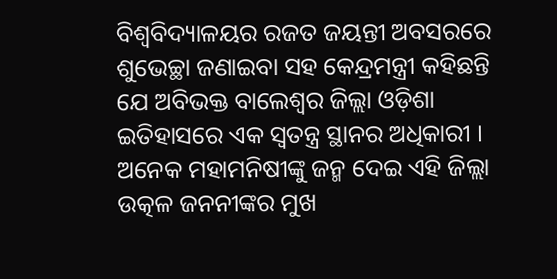ବିଶ୍ଵବିଦ୍ୟାଳୟର ରଜତ ଜୟନ୍ତୀ ଅବସରରେ ଶୁଭେଚ୍ଛା ଜଣାଇବା ସହ କେନ୍ଦ୍ରମନ୍ତ୍ରୀ କହିଛନ୍ତି ଯେ ଅବିଭକ୍ତ ବାଲେଶ୍ୱର ଜିଲ୍ଲା ଓଡ଼ିଶା ଇତିହାସରେ ଏକ ସ୍ୱତନ୍ତ୍ର ସ୍ଥାନର ଅଧିକାରୀ । ଅନେକ ମହାମନିଷୀଙ୍କୁ ଜନ୍ମ ଦେଇ ଏହି ଜିଲ୍ଲା ଉତ୍କଳ ଜନନୀଙ୍କର ମୁଖ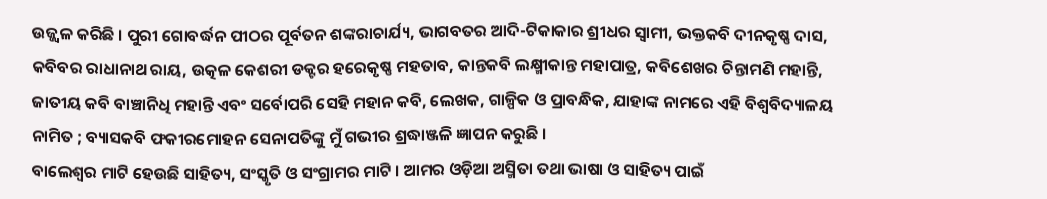ଉଜ୍ଜ୍ୱଳ କରିଛି । ପୁରୀ ଗୋବର୍ଦ୍ଧନ ପୀଠର ପୂର୍ବତନ ଶଙ୍କରାଚାର୍ଯ୍ୟ, ଭାଗବତର ଆଦି-ଟିକାକାର ଶ୍ରୀଧର ସ୍ୱାମୀ, ଭକ୍ତକବି ଦୀନକୃଷ୍ଣ ଦାସ, କବିବର ରାଧାନାଥ ରାୟ, ଉତ୍କଳ କେଶରୀ ଡକ୍ଟର ହରେକୃଷ୍ଣ ମହତାବ, କାନ୍ତକବି ଲକ୍ଷ୍ମୀକାନ୍ତ ମହାପାତ୍ର, କବିଶେଖର ଚିନ୍ତାମଣି ମହାନ୍ତି, ଜାତୀୟ କବି ବାଞ୍ଚାନିଧି ମହାନ୍ତି ଏବଂ ସର୍ବୋପରି ସେହି ମହାନ କବି, ଲେଖକ, ଗାଳ୍ପିକ ଓ ପ୍ରାବନ୍ଧିକ, ଯାହାଙ୍କ ନାମରେ ଏହି ବିଶ୍ୱବିଦ୍ୟାଳୟ ନାମିତ ; ବ୍ୟାସକବି ଫକୀରମୋହନ ସେନାପତିଙ୍କୁ ମୁଁ ଗଭୀର ଶ୍ରଦ୍ଧାଞ୍ଜଳି ଜ୍ଞାପନ କରୁଛି ।
ବାଲେଶ୍ଵର ମାଟି ହେଉଛି ସାହିତ୍ୟ, ସଂସ୍କୃତି ଓ ସଂଗ୍ରାମର ମାଟି । ଆମର ଓଡ଼ିଆ ଅସ୍ମିତା ତଥା ଭାଷା ଓ ସାହିତ୍ୟ ପାଇଁ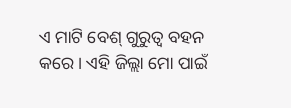ଏ ମାଟି ବେଶ୍ ଗୁରୁତ୍ଵ ବହନ କରେ । ଏହି ଜିଲ୍ଲା ମୋ ପାଇଁ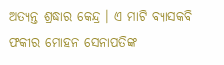ଅତ୍ୟନ୍ତ ଶ୍ରଦ୍ଧାର କେନ୍ଦ୍ର । ଏ ମାଟି ବ୍ୟାସକବି ଫକୀର ମୋହନ ସେନାପତିଙ୍କ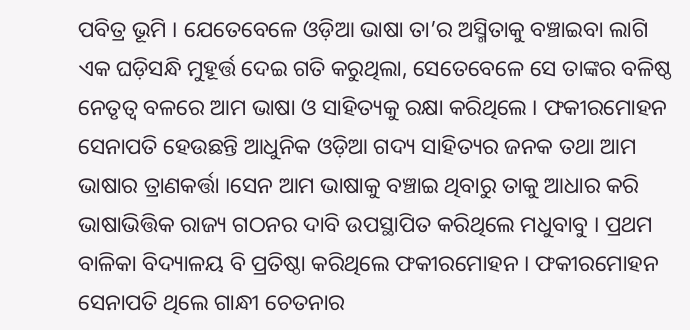ପବିତ୍ର ଭୂମି । ଯେତେବେଳେ ଓଡ଼ିଆ ଭାଷା ତା’ର ଅସ୍ମିତାକୁ ବଞ୍ଚାଇବା ଲାଗି ଏକ ଘଡ଼ିସନ୍ଧି ମୁହୂର୍ତ୍ତ ଦେଇ ଗତି କରୁଥିଲା, ସେତେବେଳେ ସେ ତାଙ୍କର ବଳିଷ୍ଠ ନେତୃତ୍ୱ ବଳରେ ଆମ ଭାଷା ଓ ସାହିତ୍ୟକୁ ରକ୍ଷା କରିଥିଲେ । ଫକୀରମୋହନ ସେନାପତି ହେଉଛନ୍ତି ଆଧୁନିକ ଓଡ଼ିଆ ଗଦ୍ୟ ସାହିତ୍ୟର ଜନକ ତଥା ଆମ ଭାଷାର ତ୍ରାଣକର୍ତ୍ତା ।ସେନ ଆମ ଭାଷାକୁ ବଞ୍ଚାଇ ଥିବାରୁ ତାକୁ ଆଧାର କରି ଭାଷାଭିତ୍ତିକ ରାଜ୍ୟ ଗଠନର ଦାବି ଉପସ୍ଥାପିତ କରିଥିଲେ ମଧୁବାବୁ । ପ୍ରଥମ ବାଳିକା ବିଦ୍ୟାଳୟ ବି ପ୍ରତିଷ୍ଠା କରିଥିଲେ ଫକୀରମୋହନ । ଫକୀରମୋହନ ସେନାପତି ଥିଲେ ଗାନ୍ଧୀ ଚେତନାର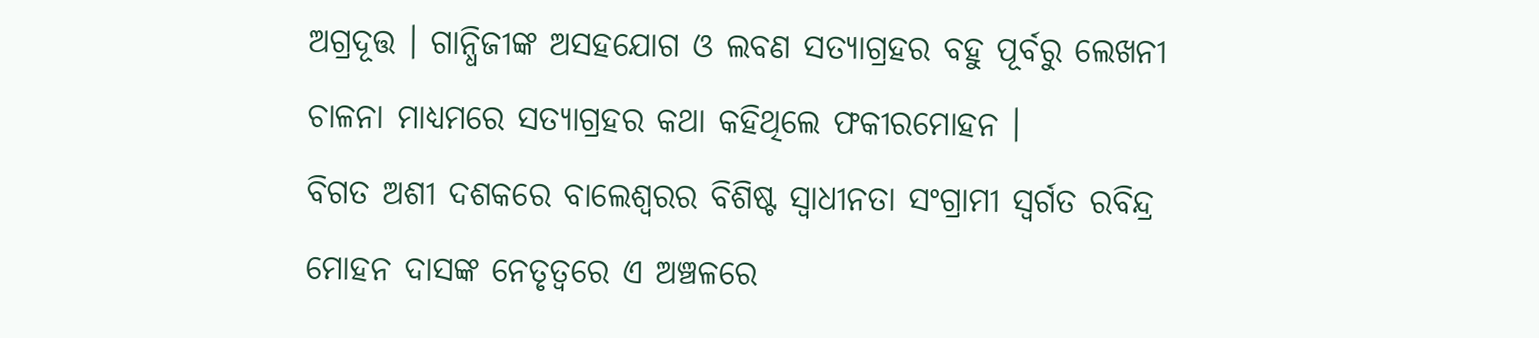ଅଗ୍ରଦୂତ୍ତ । ଗାନ୍ଧିଜୀଙ୍କ ଅସହଯୋଗ ଓ ଲବଣ ସତ୍ୟାଗ୍ରହର ବହୁ ପୂର୍ବରୁ ଲେଖନୀ ଚାଳନା ମାଧ୍ୟମରେ ସତ୍ୟାଗ୍ରହର କଥା କହିଥିଲେ ଫକୀରମୋହନ ।
ବିଗତ ଅଶୀ ଦଶକରେ ବାଲେଶ୍ଵରର ବିଶିଷ୍ଟ ସ୍ଵାଧୀନତା ସଂଗ୍ରାମୀ ସ୍ଵର୍ଗତ ରବିନ୍ଦ୍ର ମୋହନ ଦାସଙ୍କ ନେତୃତ୍ଵରେ ଏ ଅଞ୍ଚଳରେ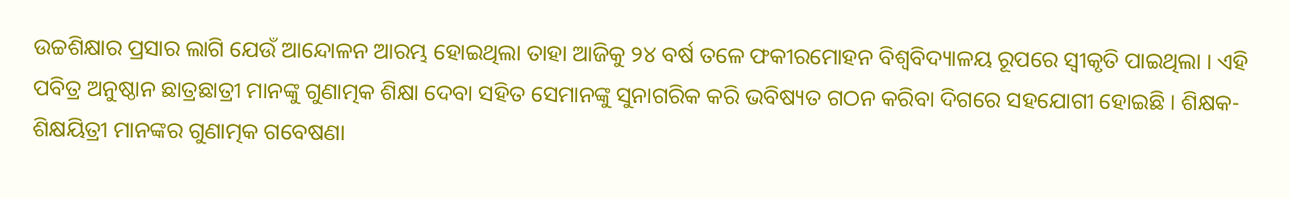ଉଚ୍ଚଶିକ୍ଷାର ପ୍ରସାର ଲାଗି ଯେଉଁ ଆନ୍ଦୋଳନ ଆରମ୍ଭ ହୋଇଥିଲା ତାହା ଆଜିକୁ ୨୪ ବର୍ଷ ତଳେ ଫକୀରମୋହନ ବିଶ୍ଵବିଦ୍ୟାଳୟ ରୂପରେ ସ୍ୱୀକୃତି ପାଇଥିଲା । ଏହି ପବିତ୍ର ଅନୁଷ୍ଠାନ ଛାତ୍ରଛାତ୍ରୀ ମାନଙ୍କୁ ଗୁଣାତ୍ମକ ଶିକ୍ଷା ଦେବା ସହିତ ସେମାନଙ୍କୁ ସୁନାଗରିକ କରି ଭବିଷ୍ୟତ ଗଠନ କରିବା ଦିଗରେ ସହଯୋଗୀ ହୋଇଛି । ଶିକ୍ଷକ- ଶିକ୍ଷୟିତ୍ରୀ ମାନଙ୍କର ଗୁଣାତ୍ମକ ଗବେଷଣା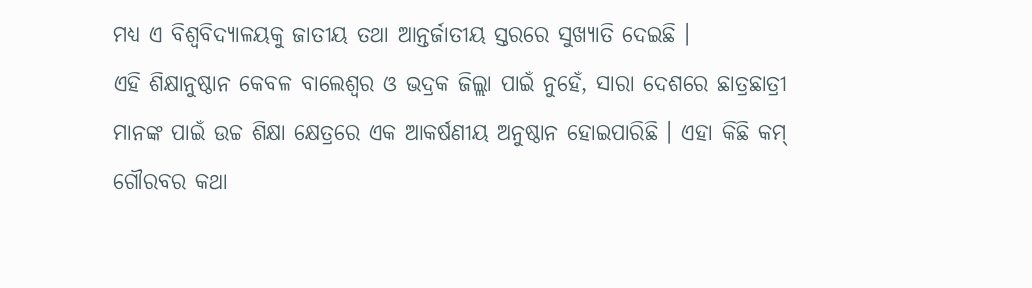ମଧ୍ୟ ଏ ବିଶ୍ଵବିଦ୍ୟାଳୟକୁ ଜାତୀୟ ତଥା ଆନ୍ତର୍ଜାତୀୟ ସ୍ତରରେ ସୁଖ୍ୟାତି ଦେଇଛି ।
ଏହି ଶିକ୍ଷାନୁଷ୍ଠାନ କେବଳ ବାଲେଶ୍ଵର ଓ ଭଦ୍ରକ ଜିଲ୍ଲା ପାଇଁ ନୁହେଁ, ସାରା ଦେଶରେ ଛାତ୍ରଛାତ୍ରୀ ମାନଙ୍କ ପାଇଁ ଉଚ୍ଚ ଶିକ୍ଷା କ୍ଷେତ୍ରରେ ଏକ ଆକର୍ଷଣୀୟ ଅନୁଷ୍ଠାନ ହୋଇପାରିଛି । ଏହା କିଛି କମ୍ ଗୌରବର କଥା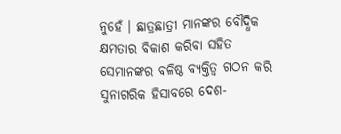ନୁହେଁ । ଛାତ୍ରଛାତ୍ରୀ ମାନଙ୍କର ବୌଦ୍ଧିକ କ୍ଷମତାର ବିକାଶ କରିବା ସହିତ ସେମାନଙ୍କର ବଳିଷ୍ଠ ବ୍ୟକ୍ତିତ୍ଵ ଗଠନ କରି ସୁନାଗରିକ ହିସାବରେ ଦେଶ-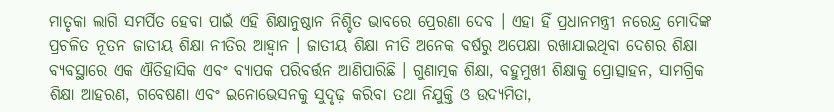ମାତୃକା ଲାଗି ସମର୍ପିତ ହେବା ପାଇଁ ଏହି ଶିକ୍ଷାନୁଷ୍ଠାନ ନିଶ୍ଚିତ ଭାବରେ ପ୍ରେରଣା ଦେବ । ଏହା ହିଁ ପ୍ରଧାନମନ୍ତ୍ରୀ ନରେନ୍ଦ୍ର ମୋଦିଙ୍କ ପ୍ରଚଳିତ ନୂତନ ଜାତୀୟ ଶିକ୍ଷା ନୀତିର ଆହ୍ଵାନ । ଜାତୀୟ ଶିକ୍ଷା ନୀତି ଅନେକ ବର୍ଷରୁ ଅପେକ୍ଷା ରଖାଯାଇଥିବା ଦେଶର ଶିକ୍ଷା ବ୍ୟବସ୍ଥାରେ ଏକ ଐତିହାସିକ ଏବଂ ବ୍ୟାପକ ପରିବର୍ତ୍ତନ ଆଣିପାରିଛି । ଗୁଣାତ୍ମକ ଶିକ୍ଷା, ବହୁମୁଖୀ ଶିକ୍ଷାକୁ ପ୍ରୋତ୍ସାହନ, ସାମଗ୍ରିକ ଶିକ୍ଷା ଆହରଣ, ଗବେଷଣା ଏବଂ ଇନୋଭେସନକୁ ସୁଦୃଢ଼ କରିବା ତଥା ନିଯୁକ୍ତି ଓ ଉଦ୍ୟମିତା,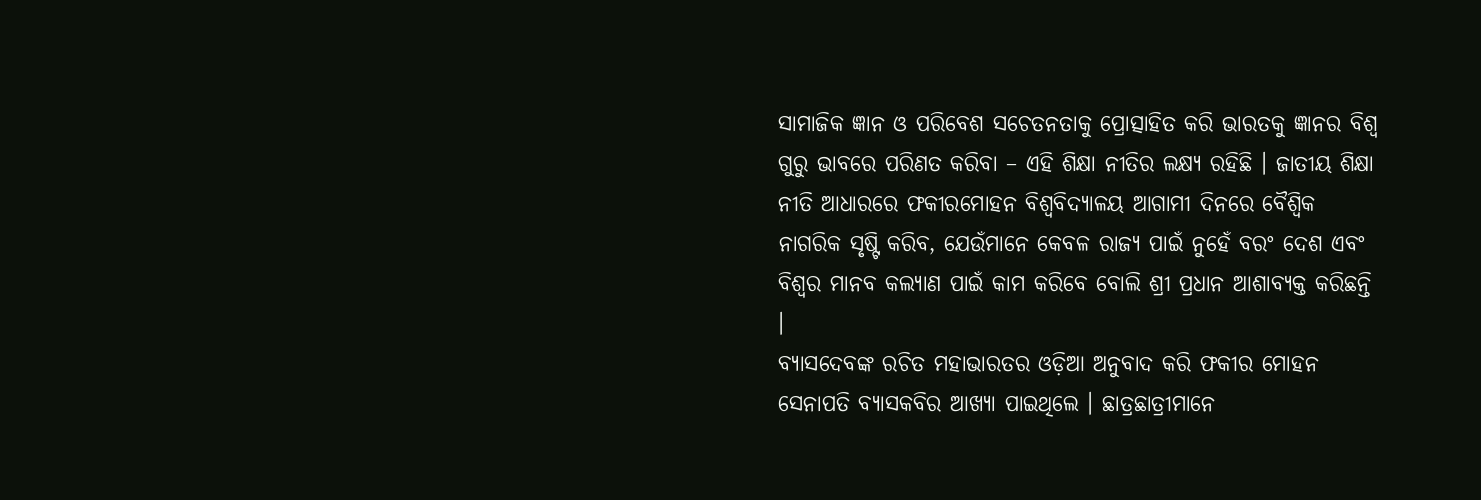ସାମାଜିକ ଜ୍ଞାନ ଓ ପରିବେଶ ସଚେତନତାକୁ ପ୍ରୋତ୍ସାହିତ କରି ଭାରତକୁ ଜ୍ଞାନର ବିଶ୍ୱ ଗୁରୁ ଭାବରେ ପରିଣତ କରିବା – ଏହି ଶିକ୍ଷା ନୀତିର ଲକ୍ଷ୍ୟ ରହିଛି । ଜାତୀୟ ଶିକ୍ଷା ନୀତି ଆଧାରରେ ଫକୀରମୋହନ ବିଶ୍ୱବିଦ୍ୟାଳୟ ଆଗାମୀ ଦିନରେ ବୈଶ୍ୱିକ ନାଗରିକ ସୃଷ୍ଟି କରିବ, ଯେଉଁମାନେ କେବଳ ରାଜ୍ୟ ପାଇଁ ନୁହେଁ ବରଂ ଦେଶ ଏବଂ ବିଶ୍ୱର ମାନବ କଲ୍ୟାଣ ପାଇଁ କାମ କରିବେ ବୋଲି ଶ୍ରୀ ପ୍ରଧାନ ଆଶାବ୍ୟକ୍ତ କରିଛନ୍ତି ।
ବ୍ୟାସଦେବଙ୍କ ରଚିତ ମହାଭାରତର ଓଡ଼ିଆ ଅନୁବାଦ କରି ଫକୀର ମୋହନ ସେନାପତି ବ୍ୟାସକବିର ଆଖ୍ୟା ପାଇଥିଲେ । ଛାତ୍ରଛାତ୍ରୀମାନେ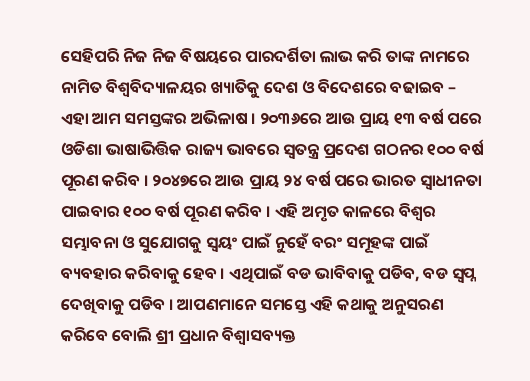ସେହିପରି ନିଜ ନିଜ ବିଷୟରେ ପାରଦର୍ଶିତା ଲାଭ କରି ତାଙ୍କ ନାମରେ ନାମିତ ବିଶ୍ଵବିଦ୍ୟାଳୟର ଖ୍ୟାତିକୁ ଦେଶ ଓ ବିଦେଶରେ ବଢାଇବ – ଏହା ଆମ ସମସ୍ତଙ୍କର ଅଭିଳାଷ । ୨୦୩୬ରେ ଆଉ ପ୍ରାୟ ୧୩ ବର୍ଷ ପରେ ଓଡିଶା ଭାଷାଭିତ୍ତିକ ରାଜ୍ୟ ଭାବରେ ସ୍ୱତନ୍ତ୍ର ପ୍ରଦେଶ ଗଠନର ୧୦୦ ବର୍ଷ ପୂରଣ କରିବ । ୨୦୪୭ରେ ଆଉ ପ୍ରାୟ ୨୪ ବର୍ଷ ପରେ ଭାରତ ସ୍ୱାଧୀନତା ପାଇବାର ୧୦୦ ବର୍ଷ ପୂରଣ କରିବ । ଏହି ଅମୃତ କାଳରେ ବିଶ୍ୱର ସମ୍ଭାବନା ଓ ସୁଯୋଗକୁ ସ୍ୱୟଂ ପାଇଁ ନୁହେଁ ବରଂ ସମୂହଙ୍କ ପାଇଁ ବ୍ୟବହାର କରିବାକୁ ହେବ । ଏଥିପାଇଁ ବଡ ଭାବିବାକୁ ପଡିବ, ବଡ ସ୍ୱପ୍ନ ଦେଖିବାକୁ ପଡିବ । ଆପଣମାନେ ସମସ୍ତେ ଏହି କଥାକୁ ଅନୁସରଣ କରିବେ ବୋଲି ଶ୍ରୀ ପ୍ରଧାନ ବିଶ୍ୱାସବ୍ୟକ୍ତ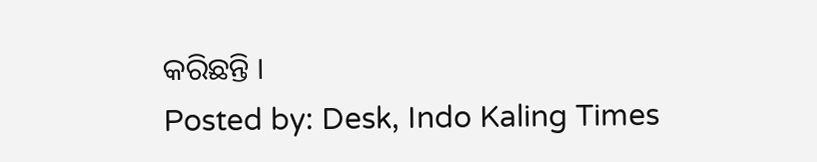କରିଛନ୍ତି ।
Posted by: Desk, Indo Kaling Times